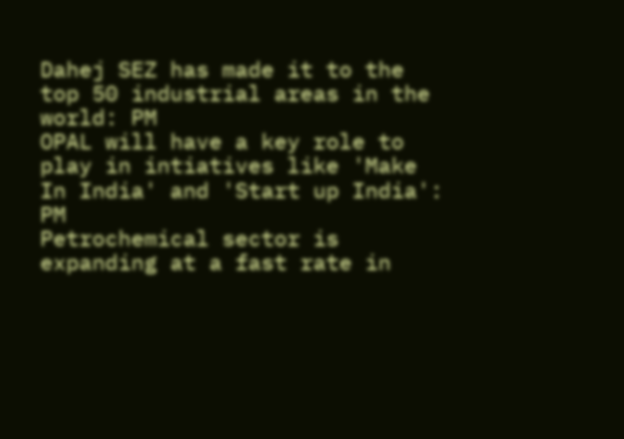Dahej SEZ has made it to the top 50 industrial areas in the world: PM
OPAL will have a key role to play in intiatives like 'Make In India' and 'Start up India': PM
Petrochemical sector is expanding at a fast rate in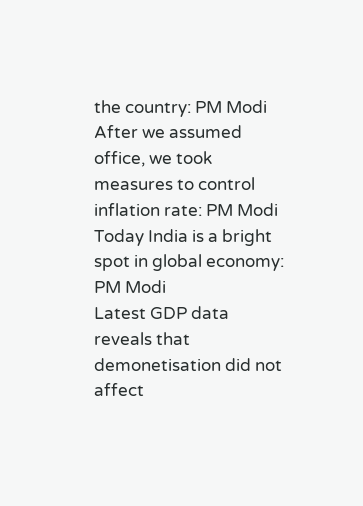the country: PM Modi
After we assumed office, we took measures to control inflation rate: PM Modi
Today India is a bright spot in global economy: PM Modi
Latest GDP data reveals that demonetisation did not affect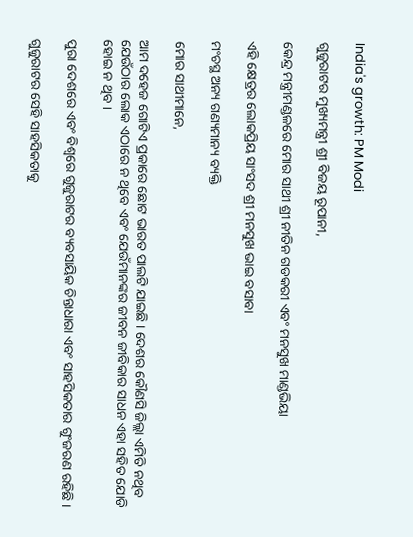India's growth: PM Modi

ଗୁଜୁରାଟର ମୁଖ୍ୟମନ୍ତ୍ରୀ ଶ୍ରୀ ବିଜୟ ରୂପାନୀ,

କେନ୍ଦ୍ର ମନ୍ତ୍ରୀମଣ୍ଡଳରେ ମୋର ସାଥୀ ଶ୍ରୀ ନୀତିନ ଗଡକରୀ ଏବଂ ମନସୁଖ ମାଣ୍ଡଭିୟା

ଏହି କ୍ଷେତ୍ରର ଲୋକପ୍ରିୟ ସାଂସଦ ଶ୍ରୀ ମନସୁଖ ଭାଇ ବସାବା

ମଂଚସ୍ଥ ଅନ୍ୟ ଗଣ୍ୟମାନ୍ୟ ବ୍ୟକ୍ତି

ମୋର ସାଥୀମାନେ,

ଆମ ଦହେଜ ଗୋଟିଏ ପ୍ରକାରେ ଛୋଟ ଭାରତ ପାଲଟି ଯାଇଛି । ଦେଶର କୌଣସି ଜିଲ୍ଲା ଏମିତି ନଥିବ ଯେଉଁଠାର ଲୋକ ଏଠାରେ ନ ଥିବେ ଏବଂ ଯେଉଁମାନଙ୍କର ଜୀବନ ଜୀବିକାର ସାଧନ ଏହା ସହିତ ଯୋଡି ହୋଇ ନ ଥିବ ।

ପୁରା ଦେଶରେ ଏବଂ ବିଶ୍ୱରେ ଗୁଜୁରାଟର ବ୍ୟବସାୟିକ ଚିନ୍ତାଧାରା ଏବଂ ସାହସିକତାର ଗୁଂଜରଣ ରହିଛି ।

ଗୁଜୁରାଟର ସେହି ସାହସିକତାକୁ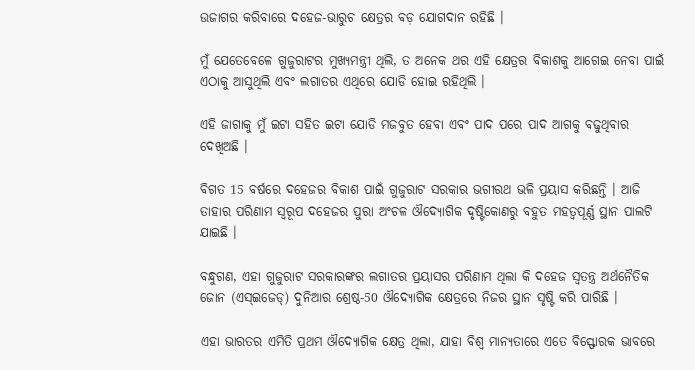ଉଜାଗର କରିବାରେ ଦହେଜ-ଭାରୁଚ କ୍ଷେତ୍ରର ବଡ଼ ଯୋଗଦାନ ରହିଛି ।

ମୁଁ ଯେତେବେଳେ ଗୁଜୁରାଟର ମୁଖ୍ୟମନ୍ତ୍ରୀ ଥିଲି, ତ ଅନେକ ଥର ଏହି କ୍ଷେତ୍ରର ବିକାଶକୁ ଆଗେଇ ନେବା ପାଇଁ ଏଠାକୁ ଆସୁଥିଲି ଏବଂ ଲଗାତର ଏଥିରେ ଯୋଡି ହୋଇ ରହିଥିଲି ।

ଏହି ଜାଗାକୁ ମୁଁ ଇଟା ସହିତ ଇଟା ଯୋଡି ମଜବୁତ ହେବା ଏବଂ ପାଦ ପରେ ପାଦ ଆଗକୁ ବଢୁଥିବାର ଦେଖିଅଛି ।

ବିଗତ 15 ବର୍ଷରେ ଦହେଜର ବିକାଶ ପାଇଁ ଗୁଜୁରାଟ ସରକାର ଭଗୀରଥ ଭଳି ପ୍ରୟାସ କରିଛନ୍ତି । ଆଜି ତାହାର ପରିଣାମ ସ୍ୱରୂପ ଦହେଜର ପୁରା ଅଂଚଳ ଔଦ୍ୟୋଗିକ ଦୃଷ୍ଟିକୋଣରୁ ବହୁତ ମହତ୍ୱପୂର୍ଣ୍ଣ ସ୍ଥାନ ପାଲଟି ଯାଇଛି ।

ବନ୍ଧୁଗଣ, ଏହା ଗୁଜୁରାଟ ସରକାରଙ୍କର ଲଗାତର ପ୍ରୟାସର ପରିଣାମ ଥିଲା କି ଦହେଜ ସ୍ୱତନ୍ତ୍ର ଅର୍ଥନୈତିକ ଜୋନ (ଏସ୍ଇଜେଡ୍) ଦୁନିଆର ଶ୍ରେଷ୍ଠ-50 ଔଦ୍ୟୋଗିକ କ୍ଷେତ୍ରରେ ନିଜର ସ୍ଥାନ ସୃଷ୍ଟି କରି ପାରିଛି ।

ଏହା ଭାରତର ଏମିତି ପ୍ରଥମ ଔଦ୍ୟୋଗିକ କ୍ଷେତ୍ର ଥିଲା, ଯାହା ବିଶ୍ୱ ମାନ୍ୟତାରେ ଏତେ ବିସ୍ଫୋରକ ଭାବରେ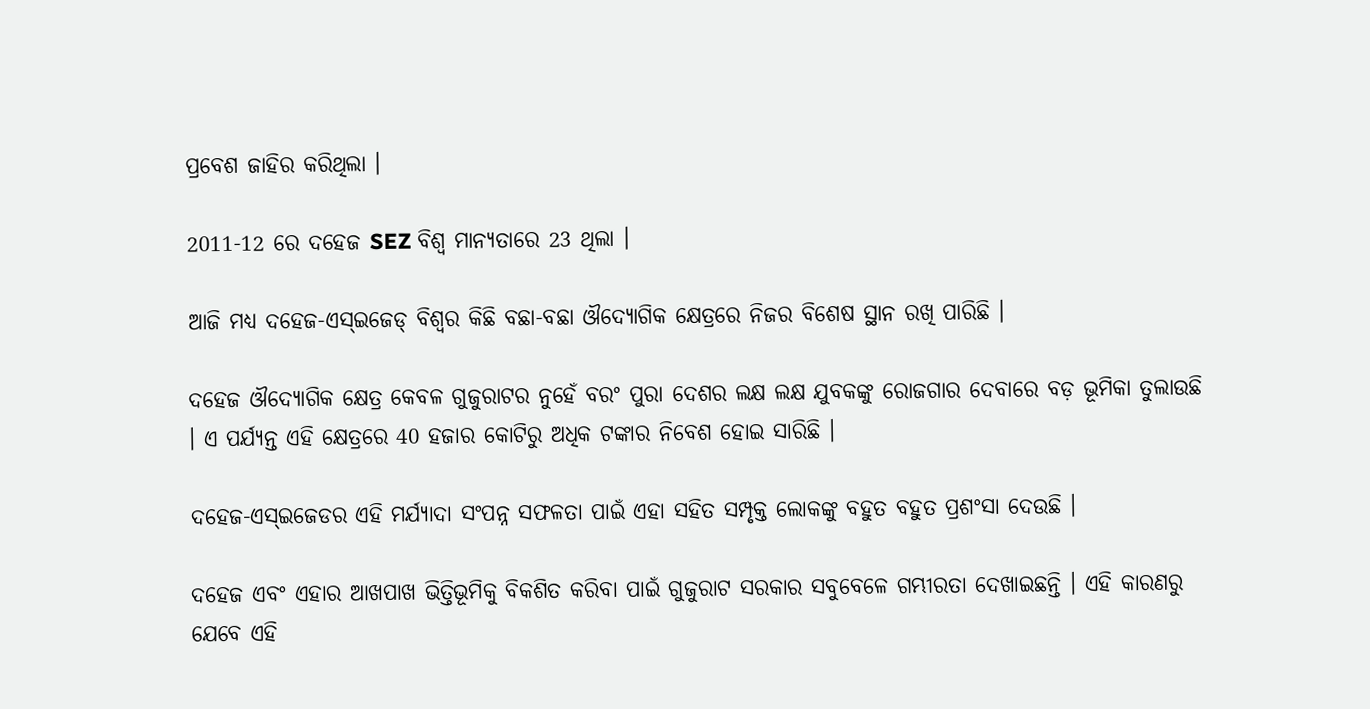ପ୍ରବେଶ ଜାହିର କରିଥିଲା ।

2011-12 ରେ ଦହେଜ SEZ ବିଶ୍ୱ ମାନ୍ୟତାରେ 23 ଥିଲା ।

ଆଜି ମଧ୍ୟ ଦହେଜ-ଏସ୍ଇଜେଡ୍ ବିଶ୍ୱର କିଛି ବଛା-ବଛା ଔଦ୍ୟୋଗିକ କ୍ଷେତ୍ରରେ ନିଜର ବିଶେଷ ସ୍ଥାନ ରଖି ପାରିଛି ।

ଦହେଜ ଔଦ୍ୟୋଗିକ କ୍ଷେତ୍ର କେବଳ ଗୁଜୁରାଟର ନୁହେଁ ବରଂ ପୁରା ଦେଶର ଲକ୍ଷ ଲକ୍ଷ ଯୁବକଙ୍କୁ ରୋଜଗାର ଦେବାରେ ବଡ଼ ଭୂମିକା ତୁଲାଉଛି । ଏ ପର୍ଯ୍ୟନ୍ତ ଏହି କ୍ଷେତ୍ରରେ 40 ହଜାର କୋଟିରୁ ଅଧିକ ଟଙ୍କାର ନିବେଶ ହୋଇ ସାରିଛି ।

ଦହେଜ-ଏସ୍ଇଜେଡର ଏହି ମର୍ଯ୍ୟାଦା ସଂପନ୍ନ ସଫଳତା ପାଇଁ ଏହା ସହିତ ସମ୍ପୃକ୍ତ ଲୋକଙ୍କୁ ବହୁତ ବହୁତ ପ୍ରଶଂସା ଦେଉଛି ।

ଦହେଜ ଏବଂ ଏହାର ଆଖପାଖ ଭିତ୍ତିଭୂମିକୁ ବିକଶିତ କରିବା ପାଇଁ ଗୁଜୁରାଟ ସରକାର ସବୁବେଳେ ଗମ୍ଭୀରତା ଦେଖାଇଛନ୍ତି । ଏହି କାରଣରୁ ଯେବେ ଏହି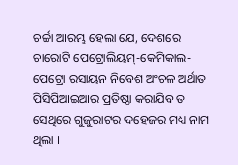ଚର୍ଚ୍ଚା ଆରମ୍ଭ ହେଲା ଯେ, ଦେଶରେ ଚାରୋଟି ପେଟ୍ରୋଲିୟମ୍-କେମିକାଲ-ପେଟ୍ରୋ ରସାୟନ ନିବେଶ ଅଂଚଳ ଅର୍ଥାତ ପିସିପିଆଇଆର ପ୍ରତିଷ୍ଠା କରାଯିବ ତ ସେଥିରେ ଗୁଜୁରାଟର ଦହେଜର ମଧ୍ୟ ନାମ ଥିଲା ।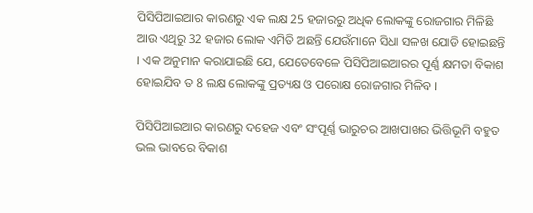ପିସିପିଆଇଆର କାରଣରୁ ଏକ ଲକ୍ଷ 25 ହଜାରରୁ ଅଧିକ ଲୋକଙ୍କୁ ରୋଜଗାର ମିଳିଛି ଆଉ ଏଥିରୁ 32 ହଜାର ଲୋକ ଏମିତି ଅଛନ୍ତି ଯେଉଁମାନେ ସିଧା ସଳଖ ଯୋଡି ହୋଇଛନ୍ତି । ଏକ ଅନୁମାନ କରାଯାଇଛି ଯେ, ଯେତେବେଳେ ପିସିପିଆଇଆରର ପୂର୍ଣ୍ଣ କ୍ଷମତା ବିକାଶ ହୋଇଯିବ ତ 8 ଲକ୍ଷ ଲୋକଙ୍କୁ ପ୍ରତ୍ୟକ୍ଷ ଓ ପରୋକ୍ଷ ରୋଜଗାର ମିଳିବ ।

ପିସିପିଆଇଆର କାରଣରୁ ଦହେଜ ଏବଂ ସଂପୂର୍ଣ୍ଣ ଭାରୁଚର ଆଖପାଖର ଭିତ୍ତିଭୂମି ବହୁତ ଭଲ ଭାବରେ ବିକାଶ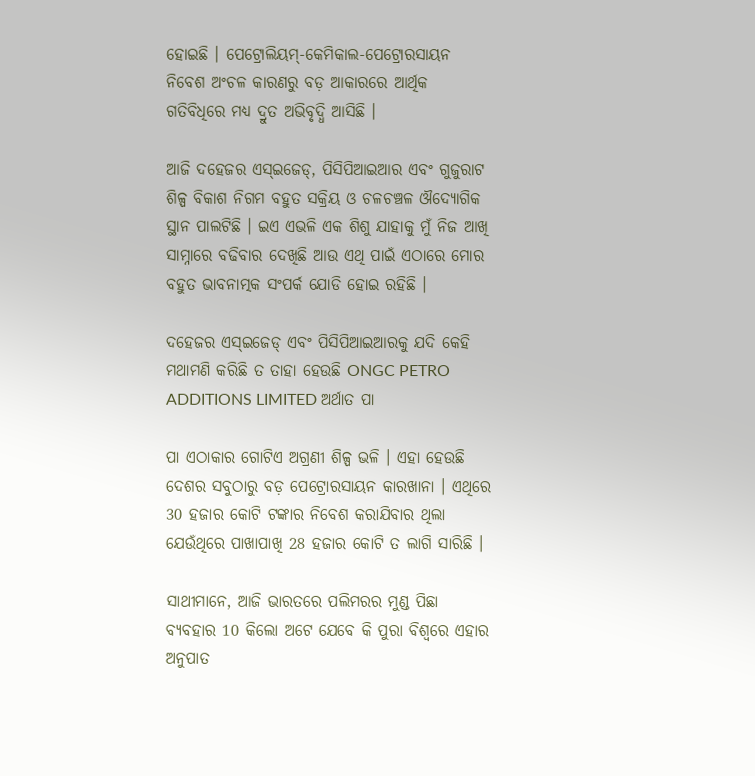ହୋଇଛି । ପେଟ୍ରୋଲିୟମ୍-କେମିକାଲ-ପେଟ୍ରୋରସାୟନ ନିବେଶ ଅଂଚଳ କାରଣରୁ ବଡ଼ ଆକାରରେ ଆର୍ଥିକ ଗତିବିଧିରେ ମଧ୍ୟ ଦ୍ରୁତ ଅଭିବୃଦ୍ଧି ଆସିଛି ।

ଆଜି ଦହେଜର ଏସ୍ଇଜେଡ୍, ପିସିପିଆଇଆର ଏବଂ ଗୁଜୁରାଟ ଶିଳ୍ପ ବିକାଶ ନିଗମ ବହୁତ ସକ୍ରିୟ ଓ ଚଳଚଞ୍ଚଳ ଔଦ୍ୟୋଗିକ ସ୍ଥାନ ପାଲଟିଛି । ଇଏ ଏଭଳି ଏକ ଶିଶୁ ଯାହାକୁ ମୁଁ ନିଜ ଆଖି ସାମ୍ନାରେ ବଢିବାର ଦେଖିଛି ଆଉ ଏଥି ପାଇଁ ଏଠାରେ ମୋର ବହୁତ ଭାବନାତ୍ମକ ସଂପର୍କ ଯୋଡି ହୋଇ ରହିଛି ।

ଦହେଜର ଏସ୍ଇଜେଡ୍ ଏବଂ ପିସିପିଆଇଆରକୁ ଯଦି କେହି ମଥାମଣି କରିଛି ତ ତାହା ହେଉଛି ONGC PETRO ADDITIONS LIMITED ଅର୍ଥାତ ପା

ପା ଏଠାକାର ଗୋଟିଏ ଅଗ୍ରଣୀ ଶିଳ୍ପ ଭଳି । ଏହା ହେଉଛି ଦେଶର ସବୁଠାରୁ ବଡ଼ ପେଟ୍ରୋରସାୟନ କାରଖାନା । ଏଥିରେ 30 ହଜାର କୋଟି ଟଙ୍କାର ନିବେଶ କରାଯିବାର ଥିଲା ଯେଉଁଥିରେ ପାଖାପାଖି 28 ହଜାର କୋଟି ତ ଲାଗି ସାରିଛି ।

ସାଥୀମାନେ, ଆଜି ଭାରତରେ ପଲିମରର ମୁଣ୍ଡ ପିଛା ବ୍ୟବହାର 10 କିଲୋ ଅଟେ ଯେବେ କି ପୁରା ବିଶ୍ୱରେ ଏହାର ଅନୁପାତ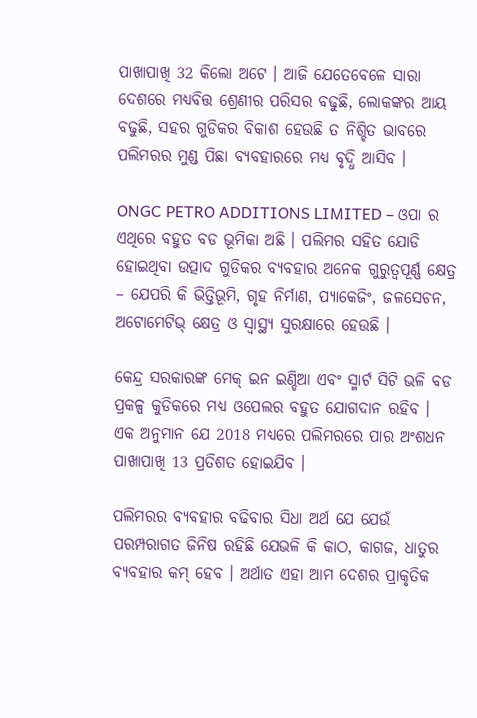ପାଖାପାଖି 32 କିଲୋ ଅଟେ । ଆଜି ଯେତେବେଳେ ସାରା ଦେଶରେ ମଧ୍ୟବିତ୍ତ ଶ୍ରେଣୀର ପରିସର ବଢୁଛି, ଲୋକଙ୍କର ଆୟ ବଢୁଛି, ସହର ଗୁଡିକର ବିକାଶ ହେଉଛି ତ ନିଶ୍ଚିତ ଭାବରେ ପଲିମରର ମୁଣ୍ଡ ପିଛା ବ୍ୟବହାରରେ ମଧ୍ୟ ବୃଦ୍ଧି ଆସିବ ।

ONGC PETRO ADDITIONS LIMITED – ଓପା ର ଏଥିରେ ବହୁତ ବଡ ଭୂମିକା ଅଛି । ପଲିମର ସହିତ ଯୋଡି ହୋଇଥିବା ଉତ୍ପାଦ ଗୁଡିକର ବ୍ୟବହାର ଅନେକ ଗୁରୁତ୍ୱପୂର୍ଣ୍ଣ କ୍ଷେତ୍ର – ଯେପରି କି ଭିତ୍ତିଭୂମି, ଗୃହ ନିର୍ମାଣ, ପ୍ୟାକେଜିଂ, ଜଳସେଚନ, ଅଟୋମେଟିଭ୍ କ୍ଷେତ୍ର ଓ ସ୍ୱାସ୍ଥ୍ୟ ସୁରକ୍ଷାରେ ହେଉଛି ।

କେନ୍ଦ୍ର ସରକାରଙ୍କ ମେକ୍ ଇନ ଇଣ୍ଡିଆ ଏବଂ ସ୍ମାର୍ଟ ସିଟି ଭଳି ବଡ ପ୍ରକଳ୍ପ କୁଡିକରେ ମଧ୍ୟ ଓପେଲର ବହୁତ ଯୋଗଦାନ ରହିବ । ଏକ ଅନୁମାନ ଯେ 2018 ମଧ୍ୟରେ ପଲିମରରେ ପାର ଅଂଶଧନ ପାଖାପାଖି 13 ପ୍ରତିଶତ ହୋଇଯିବ ।

ପଲିମରର ବ୍ୟବହାର ବଢିବାର ସିଧା ଅର୍ଥ ଯେ ଯେଉଁ ପରମ୍ପରାଗତ ଜିନିଷ ରହିଛି ଯେଭଳି କି କାଠ, କାଗଜ, ଧାତୁର ବ୍ୟବହାର କମ୍ ହେବ । ଅର୍ଥାତ ଏହା ଆମ ଦେଶର ପ୍ରାକୃତିକ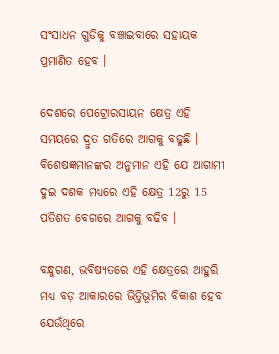ସଂସାଧନ ଗୁଡିକୁ ବଞ୍ଚାଇବାରେ ସହାୟକ ପ୍ରମାଣିତ ହେବ ।

ଦେଶରେ ପେଟ୍ରୋରସାୟନ କ୍ଷେତ୍ର ଏହି ସମୟରେ ଦ୍ରୁତ ଗତିରେ ଆଗକୁ ବଢୁଛି । ବିଶେଷଜ୍ଞମାନଙ୍କର ଅନୁମାନ ଏହି ଯେ ଆଗାମୀ ଦୁଇ ଦଶକ ମଧ୍ୟରେ ଏହି କ୍ଷେତ୍ର 12ରୁ 15 ପତିଶତ ବେଗରେ ଆଗକୁ ବଢିବ ।

ବନ୍ଧୁଗଣ, ଭବିଷ୍ୟତରେ ଏହି କ୍ଷେତ୍ରରେ ଆହୁରି ମଧ୍ୟ ବଡ଼ ଆକାରରେ ଭିତ୍ତିଭୂମିର ବିକାଶ ହେବ ଯେଉଁଥିରେ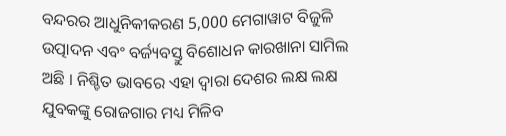ବନ୍ଦରର ଆଧୁନିକୀକରଣ 5,000 ମେଗାୱାଟ ବିଜୁଳି ଉତ୍ପାଦନ ଏବଂ ବର୍ଜ୍ୟବସ୍ତୁ ବିଶୋଧନ କାରଖାନା ସାମିଲ ଅଛି । ନିଶ୍ଚିତ ଭାବରେ ଏହା ଦ୍ୱାରା ଦେଶର ଲକ୍ଷ ଲକ୍ଷ ଯୁବକଙ୍କୁ ରୋଜଗାର ମଧ୍ୟ ମିଳିବ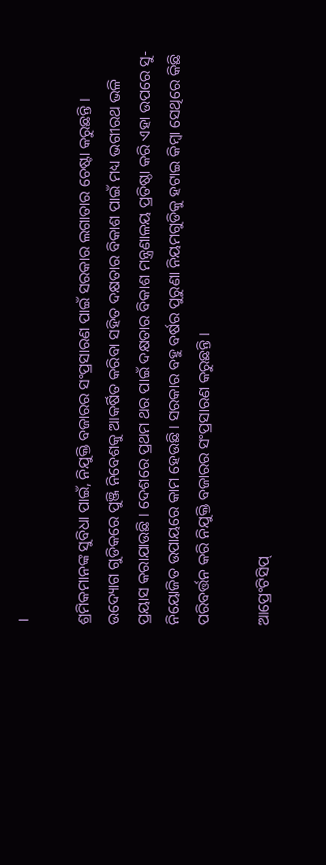।

ଶ୍ରମିକମାନଙ୍କ ସୁବିଧା ପାଇଁ, ନିଯୁକ୍ତି ବଜାରର ସଂପ୍ରସାରଣ ପାଇଁ ସରକାର ଲଗାତାର ଚେଷ୍ଟା କରୁଛନ୍ତି । ଉଦ୍ୟୋଗ ଗୁଡିକରେ ପୁଞ୍ଜି ନିବେଶକୁ ଆକର୍ଷିତ କରିବା ସହିତ ଦକ୍ଷତାର ବିକାଶ ପାଇଁ ମଧ୍ୟ ଭଗୀରଥ ଭଳି ପ୍ରୟାସ କରାଯାଉଛି । ଦେଶରେ ପ୍ରଥମ ଥର ପାଇଁ ଦକ୍ଷତାର ବିକାଶ ମନ୍ତ୍ରଣାଳୟ ପ୍ରତିଷ୍ଠା କରି ଏହା ଉପରେ ସୁ-ନିୟୋଜିତ ଉପାୟରେ କାମ ହେଉଛି । ସରକାର ବହୁ ବର୍ଷର ପୁରୁଣା ନିୟମଗୁଡିକୁ ହଟାଇ କିମ୍ବା ସେଥିରେ କିଛି ପରିବର୍ତ୍ତନ କରି ନିଯୁକ୍ତି ବଜାରର ସଂପ୍ରସାରଣ କରୁଛନ୍ତି ।

ଆପ୍ରେଂଟିସିପ୍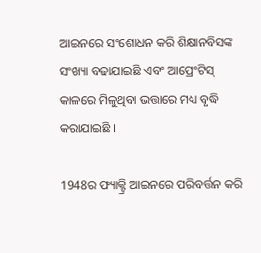ଆଇନରେ ସଂଶୋଧନ କରି ଶିକ୍ଷାନବିସଙ୍କ ସଂଖ୍ୟା ବଢାଯାଇଛି ଏବଂ ଆପ୍ରେଂଟିସ୍ କାଳରେ ମିଳୁଥିବା ଭତ୍ତାରେ ମଧ୍ୟ ବୃଦ୍ଧି କରାଯାଇଛି ।

1948ର ଫ୍ୟାକ୍ଟ୍ରି ଆଇନରେ ପରିବର୍ତ୍ତନ କରି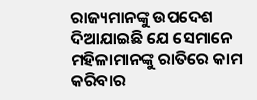ରାଜ୍ୟମାନଙ୍କୁ ଉପଦେଶ ଦିଆଯାଇଛି ଯେ ସେମାନେ ମହିଳାମାନଙ୍କୁ ରାତିରେ କାମ କରିବାର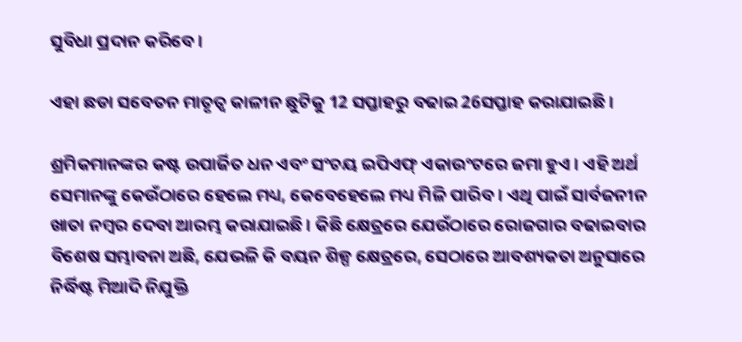ସୁବିଧା ପ୍ରଦାନ କରିବେ ।

ଏହା ଛଡା ସବେତନ ମାତୃତ୍ୱ କାଳୀନ ଛୁଟିକୁ 12 ସପ୍ତାହରୁ ବଢାଇ 26ସପ୍ତାହ କରାଯାଇଛି ।

ଶ୍ରମିକମାନଙ୍କର କଷ୍ଟ ଉପାର୍ଜିତ ଧନ ଏବଂ ସଂଚୟ ଇପିଏଫ୍ ଏକାଉଂଟରେ ଜମା ହୁଏ । ଏହି ଅର୍ଥ ସେମାନଙ୍କୁ କେଉଁଠାରେ ହେଲେ ମଧ୍ୟ, କେବେହେଲେ ମଧ୍ୟ ମିଳି ପାରିବ । ଏଥି ପାଇଁ ସାର୍ବଜନୀନ ଖାତା ନମ୍ବର ଦେବା ଆରମ୍ଭ କରାଯାଇଛି । କିଛି କ୍ଷେତ୍ରରେ ଯେଉଁଠାରେ ରୋଜଗାର ବଢାଇବାର ବିଶେଷ ସମ୍ଭାବନା ଅଛି, ଯେଭଳି କି ବୟନ ଶିଳ୍ପ କ୍ଷେତ୍ରରେ, ସେଠାରେ ଆବଶ୍ୟକତା ଅନୁସାରେ ନିର୍ଦ୍ଧିଷ୍ଟ ମିଆଦି ନିଯୁକ୍ତି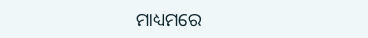ମାଧ୍ୟମରେ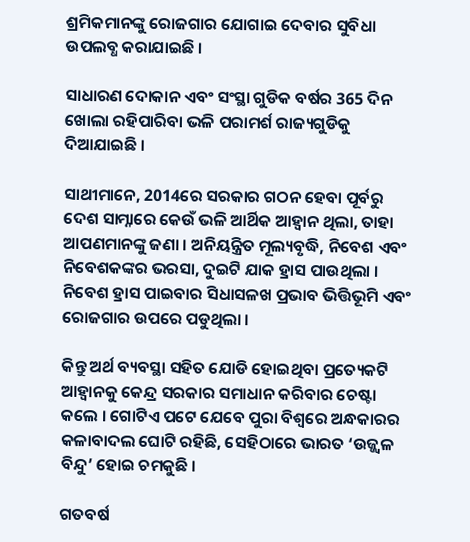ଶ୍ରମିକମାନଙ୍କୁ ରୋଜଗାର ଯୋଗାଇ ଦେବାର ସୁବିଧା ଉପଲବ୍ଧ କରାଯାଇଛି ।

ସାଧାରଣ ଦୋକାନ ଏବଂ ସଂସ୍ଥା ଗୁଡିକ ବର୍ଷର 365 ଦିନ ଖୋଲା ରହିପାରିବା ଭଳି ପରାମର୍ଶ ରାଜ୍ୟଗୁଡିକୁ ଦିଆଯାଇଛି ।

ସାଥୀମାନେ, 2014ରେ ସରକାର ଗଠନ ହେବା ପୂର୍ବରୁ ଦେଶ ସାମ୍ନାରେ କେଉଁ ଭଳି ଆର୍ଥିକ ଆହ୍ୱାନ ଥିଲା, ତାହା ଆପଣମାନଙ୍କୁ ଜଣା । ଅନିୟନ୍ତ୍ରିତ ମୂଲ୍ୟବୃଦ୍ଧି, ନିବେଶ ଏବଂ ନିବେଶକଙ୍କର ଭରସା, ଦୁଇଟି ଯାକ ହ୍ରାସ ପାଉଥିଲା । ନିବେଶ ହ୍ରାସ ପାଇବାର ସିଧାସଳଖ ପ୍ରଭାବ ଭିତ୍ତିଭୂମି ଏବଂ ରୋଜଗାର ଉପରେ ପଡୁଥିଲା ।

କିନ୍ତୁ ଅର୍ଥ ବ୍ୟବସ୍ଥା ସହିତ ଯୋଡି ହୋଇଥିବା ପ୍ରତ୍ୟେକଟି ଆହ୍ୱାନକୁ କେନ୍ଦ୍ର ସରକାର ସମାଧାନ କରିବାର ଚେଷ୍ଟା କଲେ । ଗୋଟିଏ ପଟେ ଯେବେ ପୁରା ବିଶ୍ୱରେ ଅନ୍ଧକାରର କଳାବାଦଲ ଘୋଟି ରହିଛି, ସେହିଠାରେ ଭାରତ ‘ଉଜ୍ଜ୍ୱଳ ବିନ୍ଦୁ’ ହୋଇ ଚମକୁଛି ।

ଗତବର୍ଷ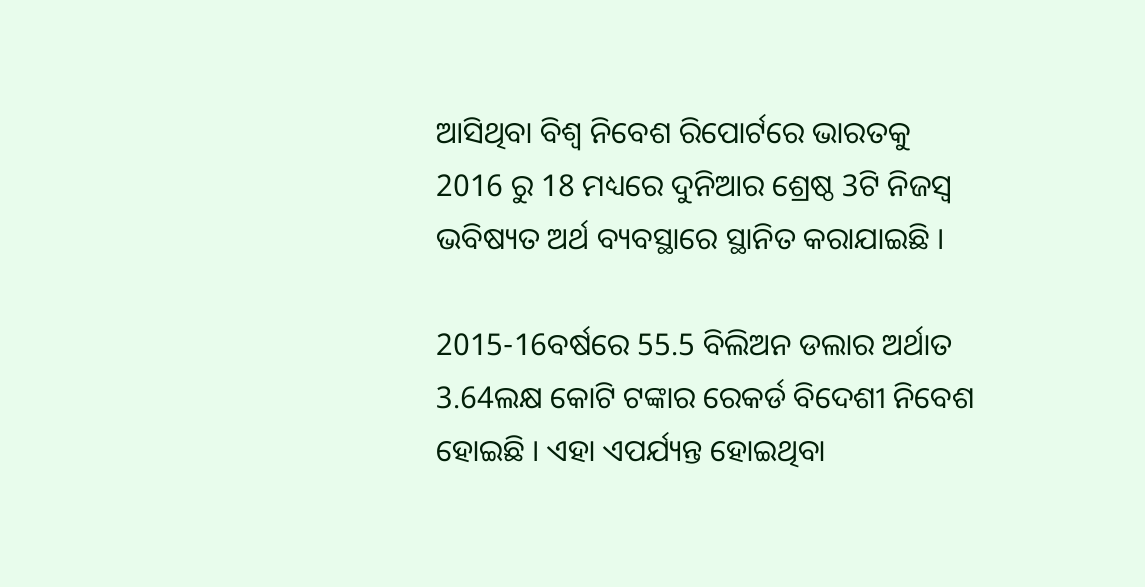ଆସିଥିବା ବିଶ୍ୱ ନିବେଶ ରିପୋର୍ଟରେ ଭାରତକୁ 2016 ରୁ 18 ମଧ୍ୟରେ ଦୁନିଆର ଶ୍ରେଷ୍ଠ 3ଟି ନିଜସ୍ୱ ଭବିଷ୍ୟତ ଅର୍ଥ ବ୍ୟବସ୍ଥାରେ ସ୍ଥାନିତ କରାଯାଇଛି ।

2015-16ବର୍ଷରେ 55.5 ବିଲିଅନ ଡଲାର ଅର୍ଥାତ 3.64ଲକ୍ଷ କୋଟି ଟଙ୍କାର ରେକର୍ଡ ବିଦେଶୀ ନିବେଶ ହୋଇଛି । ଏହା ଏପର୍ଯ୍ୟନ୍ତ ହୋଇଥିବା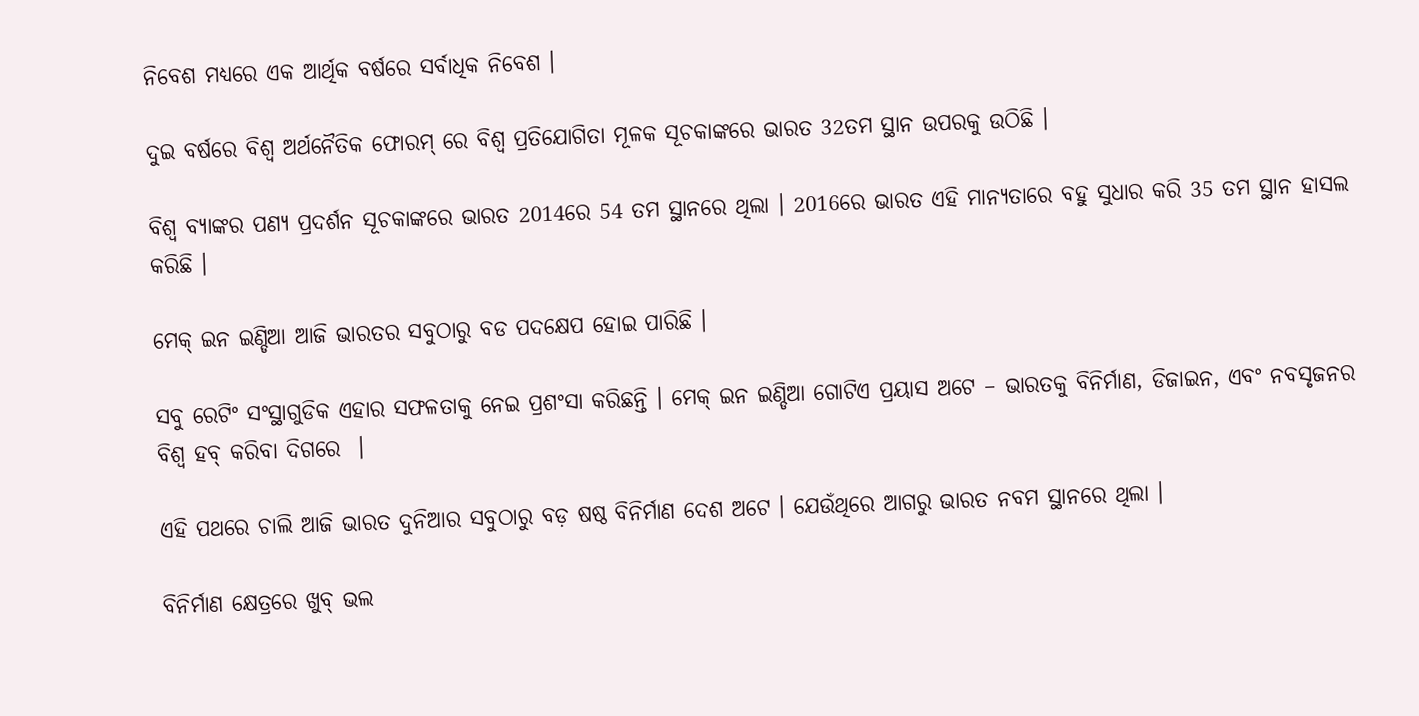ନିବେଶ ମଧ୍ୟରେ ଏକ ଆର୍ଥିକ ବର୍ଷରେ ସର୍ବାଧିକ ନିବେଶ ।

ଦୁଇ ବର୍ଷରେ ବିଶ୍ୱ ଅର୍ଥନୈତିକ ଫୋରମ୍ ରେ ବିଶ୍ୱ ପ୍ରତିଯୋଗିତା ମୂଳକ ସୂଚକାଙ୍କରେ ଭାରତ 32ତମ ସ୍ଥାନ ଉପରକୁ ଉଠିଛି ।

ବିଶ୍ୱ ବ୍ୟାଙ୍କର ପଣ୍ୟ ପ୍ରଦର୍ଶନ ସୂଚକାଙ୍କରେ ଭାରତ 2014ରେ 54 ତମ ସ୍ଥାନରେ ଥିଲା । 2016ରେ ଭାରତ ଏହି ମାନ୍ୟତାରେ ବହୁ ସୁଧାର କରି 35 ତମ ସ୍ଥାନ ହାସଲ କରିଛି ।

ମେକ୍ ଇନ ଇଣ୍ଡିଆ ଆଜି ଭାରତର ସବୁଠାରୁ ବଡ ପଦକ୍ଷେପ ହୋଇ ପାରିଛି ।

ସବୁ ରେଟିଂ ସଂସ୍ଥାଗୁଡିକ ଏହାର ସଫଳତାକୁ ନେଇ ପ୍ରଶଂସା କରିଛନ୍ତି । ମେକ୍ ଇନ ଇଣ୍ଡିଆ ଗୋଟିଏ ପ୍ରୟାସ ଅଟେ – ଭାରତକୁ ବିନିର୍ମାଣ, ଡିଜାଇନ, ଏବଂ ନବସୃଜନର ବିଶ୍ୱ ହବ୍ କରିବା ଦିଗରେ  ।

ଏହି ପଥରେ ଚାଲି ଆଜି ଭାରତ ଦୁନିଆର ସବୁଠାରୁ ବଡ଼ ଷଷ୍ଠ ବିନିର୍ମାଣ ଦେଶ ଅଟେ । ଯେଉଁଥିରେ ଆଗରୁ ଭାରତ ନବମ ସ୍ଥାନରେ ଥିଲା ।

ବିନିର୍ମାଣ କ୍ଷେତ୍ରରେ ଖୁବ୍ ଭଲ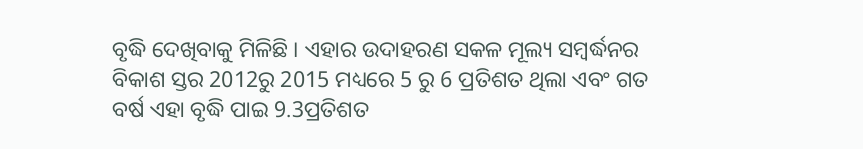ବୃଦ୍ଧି ଦେଖିବାକୁ ମିଳିଛି । ଏହାର ଉଦାହରଣ ସକଳ ମୂଲ୍ୟ ସମ୍ବର୍ଦ୍ଧନର ବିକାଶ ସ୍ତର 2012ରୁ 2015 ମଧ୍ୟରେ 5 ରୁ 6 ପ୍ରତିଶତ ଥିଲା ଏବଂ ଗତ ବର୍ଷ ଏହା ବୃଦ୍ଧି ପାଇ 9.3ପ୍ରତିଶତ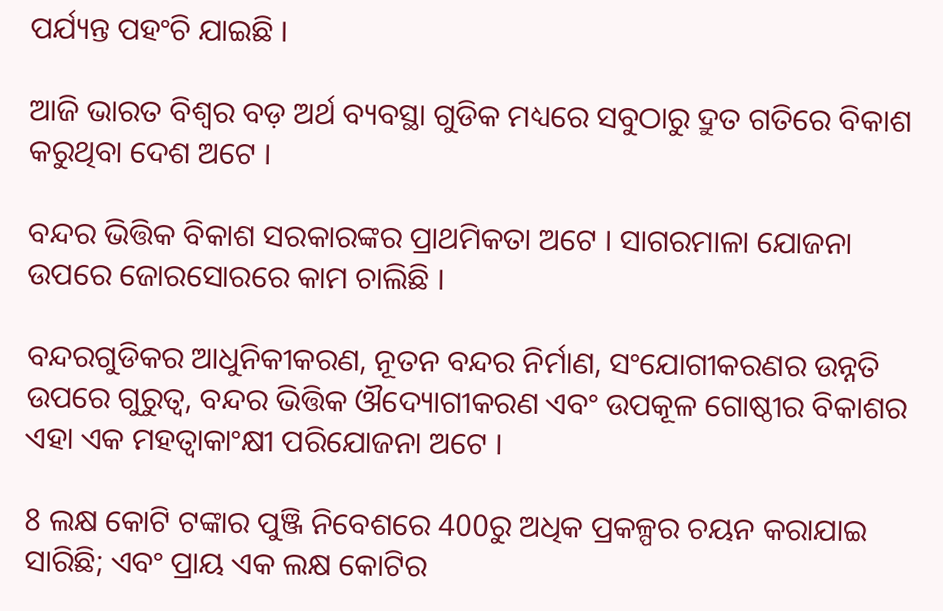ପର୍ଯ୍ୟନ୍ତ ପହଂଚି ଯାଇଛି ।

ଆଜି ଭାରତ ବିଶ୍ୱର ବଡ଼ ଅର୍ଥ ବ୍ୟବସ୍ଥା ଗୁଡିକ ମଧ୍ୟରେ ସବୁଠାରୁ ଦ୍ରୁତ ଗତିରେ ବିକାଶ କରୁଥିବା ଦେଶ ଅଟେ ।

ବନ୍ଦର ଭିତ୍ତିକ ବିକାଶ ସରକାରଙ୍କର ପ୍ରାଥମିକତା ଅଟେ । ସାଗରମାଳା ଯୋଜନା ଉପରେ ଜୋରସୋରରେ କାମ ଚାଲିଛି ।

ବନ୍ଦରଗୁଡିକର ଆଧୁନିକୀକରଣ, ନୂତନ ବନ୍ଦର ନିର୍ମାଣ, ସଂଯୋଗୀକରଣର ଉନ୍ନତି ଉପରେ ଗୁରୁତ୍ୱ, ବନ୍ଦର ଭିତ୍ତିକ ଔଦ୍ୟୋଗୀକରଣ ଏବଂ ଉପକୂଳ ଗୋଷ୍ଠୀର ବିକାଶର ଏହା ଏକ ମହତ୍ୱାକାଂକ୍ଷୀ ପରିଯୋଜନା ଅଟେ ।

8 ଲକ୍ଷ କୋଟି ଟଙ୍କାର ପୁଞ୍ଜି ନିବେଶରେ 400ରୁ ଅଧିକ ପ୍ରକଳ୍ପର ଚୟନ କରାଯାଇ ସାରିଛି; ଏବଂ ପ୍ରାୟ ଏକ ଲକ୍ଷ କୋଟିର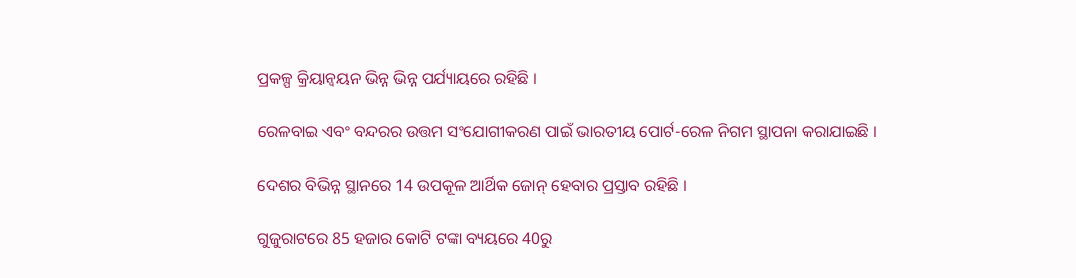ପ୍ରକଳ୍ପ କ୍ରିୟାନ୍ୱୟନ ଭିନ୍ନ ଭିନ୍ନ ପର୍ଯ୍ୟାୟରେ ରହିଛି ।

ରେଳବାଇ ଏବଂ ବନ୍ଦରର ଉତ୍ତମ ସଂଯୋଗୀକରଣ ପାଇଁ ଭାରତୀୟ ପୋର୍ଟ-ରେଳ ନିଗମ ସ୍ଥାପନା କରାଯାଇଛି ।

ଦେଶର ବିଭିନ୍ନ ସ୍ଥାନରେ 14 ଉପକୂଳ ଆର୍ଥିକ ଜୋନ୍ ହେବାର ପ୍ରସ୍ତାବ ରହିଛି ।

ଗୁଜୁରାଟରେ 85 ହଜାର କୋଟି ଟଙ୍କା ବ୍ୟୟରେ 40ରୁ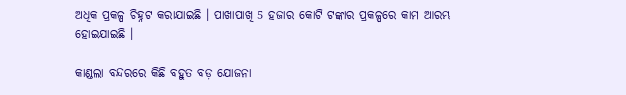ଅଧିକ ପ୍ରକଳ୍ପ ଚିହ୍ନଟ କରାଯାଇଛି । ପାଖାପାଖି 5 ହଜାର କୋଟି ଟଙ୍କାର ପ୍ରକଳ୍ପରେ କାମ ଆରମ୍ଭ ହୋଇଯାଇଛି ।

କାଣ୍ଡଲା ବନ୍ଦରରେ କିଛି ବହୁତ ବଡ଼ ଯୋଜନା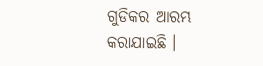ଗୁଡିକର ଆରମ୍ଭ କରାଯାଇଛି ।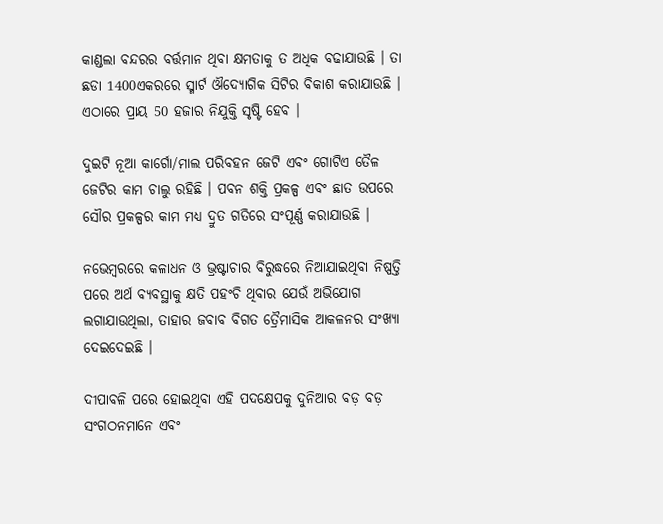କାଣ୍ଡଲା ବନ୍ଦରର ବର୍ତ୍ତମାନ ଥିବା କ୍ଷମତାକୁ ତ ଅଧିକ ବଢାଯାଉଛି । ତା ଛଡା 1400ଏକରରେ ସ୍ମାର୍ଟ ଔଦ୍ୟୋଗିକ ସିଟିର ବିକାଶ କରାଯାଉଛି । ଏଠାରେ ପ୍ରାୟ 50 ହଜାର ନିଯୁକ୍ତି ସୃଷ୍ଟି ହେବ ।

ଦୁଇଟି ନୂଆ କାର୍ଗୋ/ମାଲ ପରିବହନ ଜେଟି ଏବଂ ଗୋଟିଏ ତୈଳ ଜେଟିର କାମ ଚାଲୁ ରହିଛି । ପବନ ଶକ୍ତି ପ୍ରକଳ୍ପ ଏବଂ ଛାତ ଉପରେ ସୌର ପ୍ରକଳ୍ପର କାମ ମଧ୍ୟ ଦ୍ରୁତ ଗତିରେ ସଂପୂର୍ଣ୍ଣ କରାଯାଉଛି ।

ନଭେମ୍ବରରେ କଳାଧନ ଓ ଭ୍ରଷ୍ଟାଚାର ବିରୁଦ୍ଧରେ ନିଆଯାଇଥିବା ନିଷ୍ପତ୍ତି ପରେ ଅର୍ଥ ବ୍ୟବସ୍ଥାକୁ କ୍ଷତି ପହଂଚି ଥିବାର ଯେଉଁ ଅଭିଯୋଗ ଲଗାଯାଉଥିଲା, ତାହାର ଜବାବ ବିଗତ ତ୍ରୈମାସିକ ଆକଳନର ସଂଖ୍ୟା ଦେଇଦେଇଛି ।

ଦୀପାବଳି ପରେ ହୋଇଥିବା ଏହି ପଦକ୍ଷେପକୁ ଦୁନିଆର ବଡ଼ ବଡ଼ ସଂଗଠନମାନେ ଏବଂ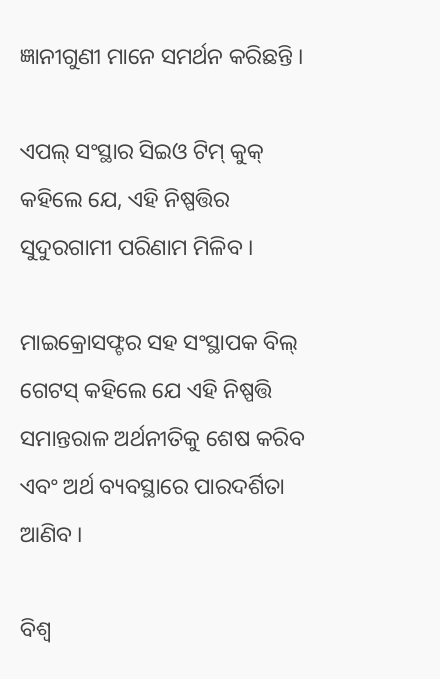ଜ୍ଞାନୀଗୁଣୀ ମାନେ ସମର୍ଥନ କରିଛନ୍ତି ।

ଏପଲ୍ ସଂସ୍ଥାର ସିଇଓ ଟିମ୍ କୁକ୍ କହିଲେ ଯେ, ଏହି ନିଷ୍ପତ୍ତିର ସୁଦୁରଗାମୀ ପରିଣାମ ମିଳିବ ।

ମାଇକ୍ରୋସଫ୍ଟର ସହ ସଂସ୍ଥାପକ ବିଲ୍ ଗେଟସ୍ କହିଲେ ଯେ ଏହି ନିଷ୍ପତ୍ତି ସମାନ୍ତରାଳ ଅର୍ଥନୀତିକୁ ଶେଷ କରିବ ଏବଂ ଅର୍ଥ ବ୍ୟବସ୍ଥାରେ ପାରଦର୍ଶିତା ଆଣିବ ।

ବିଶ୍ୱ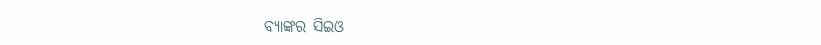ବ୍ୟାଙ୍କର ସିଇଓ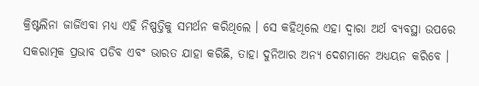କ୍ରିଷ୍ଟଲିନା ଜାର୍ଜିଏବା ମଧ୍ୟ ଏହି ନିଷ୍ପତ୍ତିକୁ ସମର୍ଥନ କରିଥିଲେ । ସେ କହିଥିଲେ ଏହା ଦ୍ୱାରା ଅର୍ଥ ବ୍ୟବସ୍ଥା ଉପରେ ସକରାତ୍ମକ ପ୍ରଭାବ ପଡିବ ଏବଂ ଭାରତ ଯାହା କରିଛି, ତାହା ଦୁନିଆର ଅନ୍ୟ ଦେଶମାନେ ଅଧ୍ୟୟନ କରିବେ ।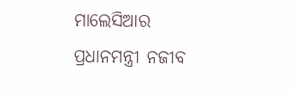ମାଲେସିଆର ପ୍ରଧାନମନ୍ତ୍ରୀ ନଜୀବ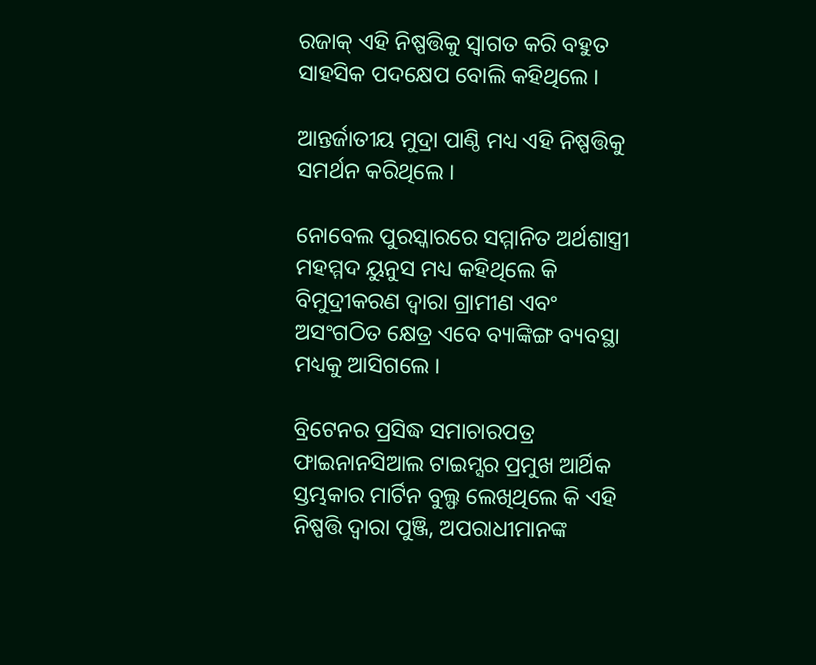ରଜାକ୍ ଏହି ନିଷ୍ପତ୍ତିକୁ ସ୍ଵାଗତ କରି ବହୁତ ସାହସିକ ପଦକ୍ଷେପ ବୋଲି କହିଥିଲେ ।

ଆନ୍ତର୍ଜାତୀୟ ମୁଦ୍ରା ପାଣ୍ଠି ମଧ୍ୟ ଏହି ନିଷ୍ପତ୍ତିକୁ  ସମର୍ଥନ କରିଥିଲେ ।

ନୋବେଲ ପୁରସ୍କାରରେ ସମ୍ମାନିତ ଅର୍ଥଶାସ୍ତ୍ରୀ ମହମ୍ମଦ ୟୁନୁସ ମଧ୍ୟ କହିଥିଲେ କି ବିମୁଦ୍ରୀକରଣ ଦ୍ୱାରା ଗ୍ରାମୀଣ ଏବଂ ଅସଂଗଠିତ କ୍ଷେତ୍ର ଏବେ ବ୍ୟାଙ୍କିଙ୍ଗ ବ୍ୟବସ୍ଥା ମଧ୍ୟକୁ ଆସିଗଲେ ।

ବ୍ରିଟେନର ପ୍ରସିଦ୍ଧ ସମାଚାରପତ୍ର ଫାଇନାନସିଆଲ ଟାଇମ୍ସର ପ୍ରମୁଖ ଆର୍ଥିକ ସ୍ତମ୍ଭକାର ମାର୍ଟିନ ବୁଲ୍ଫ ଲେଖିଥିଲେ କି ଏହି ନିଷ୍ପତ୍ତି ଦ୍ୱାରା ପୁଞ୍ଜି, ଅପରାଧୀମାନଙ୍କ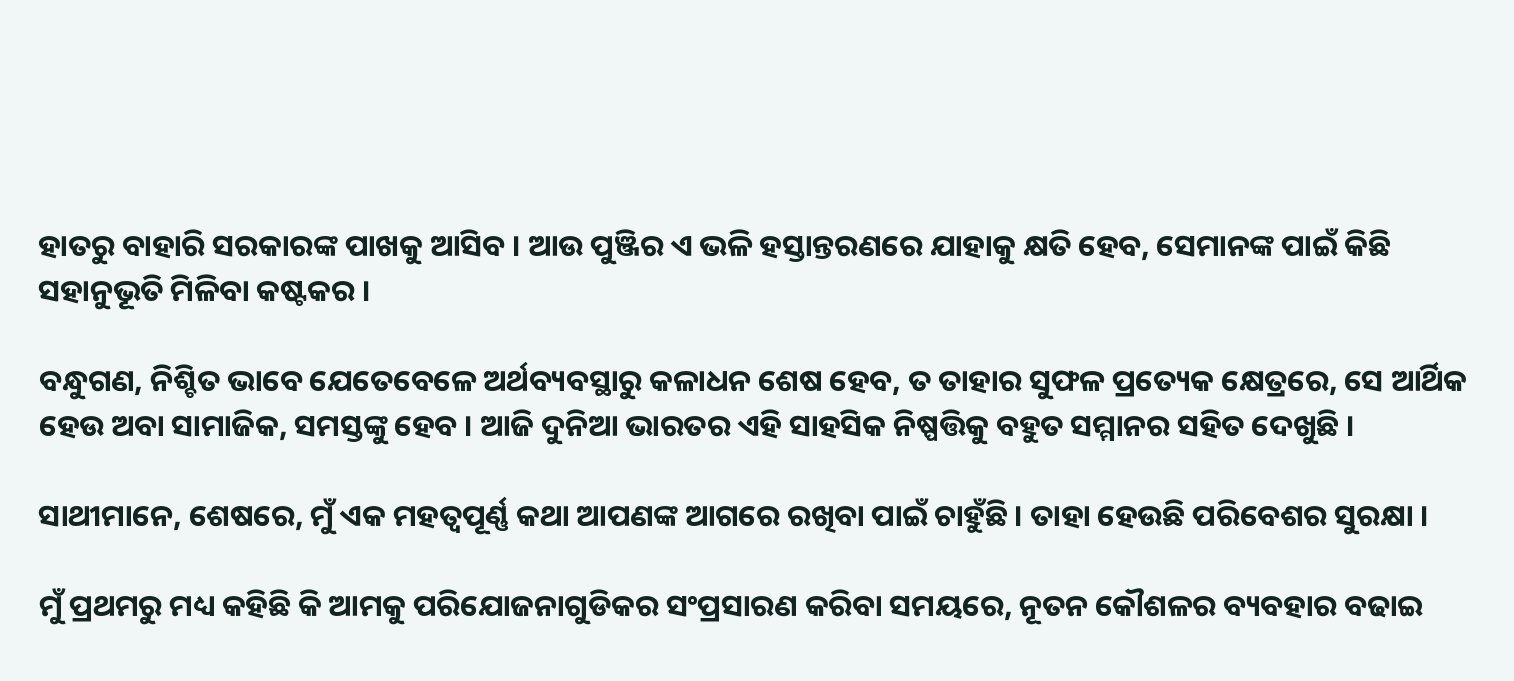ହାତରୁ ବାହାରି ସରକାରଙ୍କ ପାଖକୁ ଆସିବ । ଆଉ ପୁଞ୍ଜିର ଏ ଭଳି ହସ୍ତାନ୍ତରଣରେ ଯାହାକୁ କ୍ଷତି ହେବ, ସେମାନଙ୍କ ପାଇଁ କିଛି ସହାନୁଭୂତି ମିଳିବା କଷ୍ଟକର ।

ବନ୍ଧୁଗଣ, ନିଶ୍ଚିତ ଭାବେ ଯେତେବେଳେ ଅର୍ଥବ୍ୟବସ୍ଥାରୁ କଳାଧନ ଶେଷ ହେବ, ତ ତାହାର ସୁଫଳ ପ୍ରତ୍ୟେକ କ୍ଷେତ୍ରରେ, ସେ ଆର୍ଥିକ ହେଉ ଅବା ସାମାଜିକ, ସମସ୍ତଙ୍କୁ ହେବ । ଆଜି ଦୁନିଆ ଭାରତର ଏହି ସାହସିକ ନିଷ୍ପତ୍ତିକୁ ବହୁତ ସମ୍ମାନର ସହିତ ଦେଖୁଛି ।

ସାଥୀମାନେ, ଶେଷରେ, ମୁଁ ଏକ ମହତ୍ୱପୂର୍ଣ୍ଣ କଥା ଆପଣଙ୍କ ଆଗରେ ରଖିବା ପାଇଁ ଚାହୁଁଛି । ତାହା ହେଉଛି ପରିବେଶର ସୁରକ୍ଷା ।

ମୁଁ ପ୍ରଥମରୁ ମଧ୍ୟ କହିଛି କି ଆମକୁ ପରିଯୋଜନାଗୁଡିକର ସଂପ୍ରସାରଣ କରିବା ସମୟରେ, ନୂତନ କୌଶଳର ବ୍ୟବହାର ବଢାଇ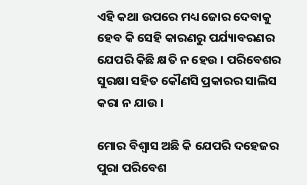ଏହି କଥା ଉପରେ ମଧ୍ୟ ଜୋର ଦେବାକୁ ହେବ କି ସେହି କାରଣରୁ ପର୍ଯ୍ୟାବରଣର ଯେପରି କିଛି କ୍ଷତି ନ ହେଉ । ପରିବେଶର ସୁରକ୍ଷା ସହିତ କୌଣସି ପ୍ରକାରର ସାଲିସ କରା ନ ଯାଉ ।

ମୋର ବିଶ୍ୱାସ ଅଛି କି ଯେପରି ଦହେଜର ପୁରା ପରିବେଶ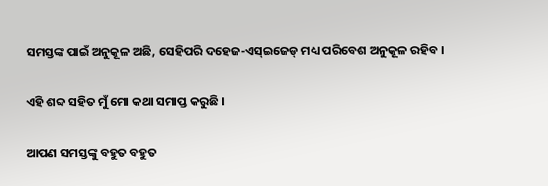ସମସ୍ତଙ୍କ ପାଇଁ ଅନୁକୂଳ ଅଛି, ସେହିପରି ଦହେଜ-ଏସ୍ଇଜେଡ୍ ମଧ୍ୟ ପରିବେଶ ଅନୁକୂଳ ରହିବ ।

ଏହି ଶବ୍ଦ ସହିତ ମୁଁ ମୋ କଥା ସମାପ୍ତ କରୁଛି ।

ଆପଣ ସମସ୍ତଙ୍କୁ ବହୁତ ବହୁତ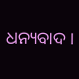ଧନ୍ୟବାଦ ।